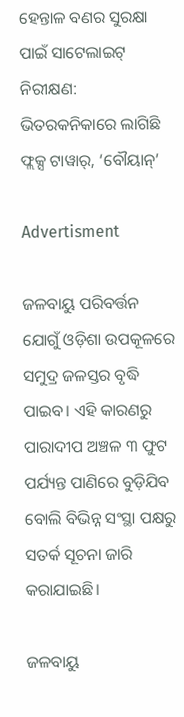ହେନ୍ତାଳ ବଣର ସୁରକ୍ଷା ପାଇଁ ସାଟେଲାଇଟ୍‌ ନିରୀକ୍ଷଣ: ଭିତରକନିକାରେ ଲାଗିଛି ଫ୍ଲକ୍ସ ଟାୱାର୍‌, ‘ବୌୟାନ୍‌’

Advertisment

ଜଳବାୟୁ ପରିବର୍ତ୍ତନ ଯୋଗୁଁ ଓଡ଼ିଶା ଉପକୂଳରେ ସମୁଦ୍ର ଜଳସ୍ତର ବୃଦ୍ଧି ପାଇବ। ଏହି କାରଣରୁ ପାରାଦୀପ ଅଞ୍ଚଳ ୩ ଫୁଟ ପର୍ଯ୍ୟନ୍ତ ପାଣିରେ ବୁଡ଼ିଯିବ ବୋଲି ବିଭିନ୍ନ ସଂସ୍ଥା ପକ୍ଷରୁ ସତର୍କ ସୂଚନା ଜାରି କରାଯାଇଛି।

ଜଳବାୟୁ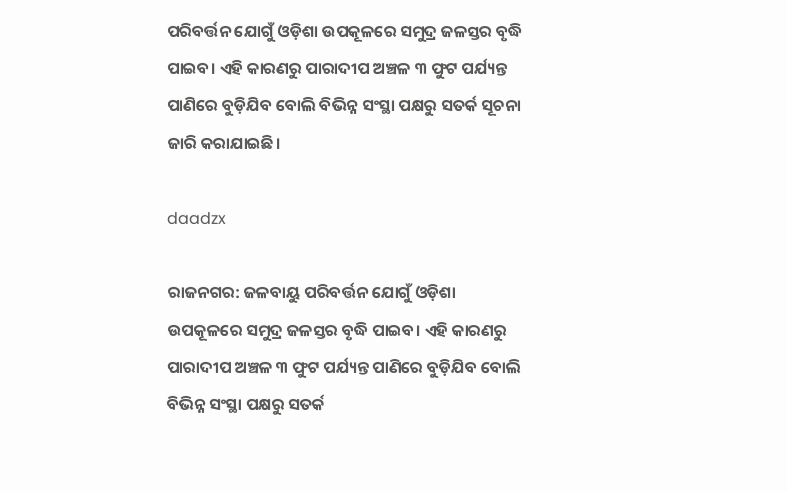ପରିବର୍ତ୍ତନ ଯୋଗୁଁ ଓଡ଼ିଶା ଉପକୂଳରେ ସମୁଦ୍ର ଜଳସ୍ତର ବୃଦ୍ଧି ପାଇବ। ଏହି କାରଣରୁ ପାରାଦୀପ ଅଞ୍ଚଳ ୩ ଫୁଟ ପର୍ଯ୍ୟନ୍ତ ପାଣିରେ ବୁଡ଼ିଯିବ ବୋଲି ବିଭିନ୍ନ ସଂସ୍ଥା ପକ୍ଷରୁ ସତର୍କ ସୂଚନା ଜାରି କରାଯାଇଛି।

daadzx

ରାଜନଗର: ଜଳବାୟୁ ପରିବର୍ତ୍ତନ ଯୋଗୁଁ ଓଡ଼ିଶା ଉପକୂଳରେ ସମୁଦ୍ର ଜଳସ୍ତର ବୃଦ୍ଧି ପାଇବ। ଏହି କାରଣରୁ ପାରାଦୀପ ଅଞ୍ଚଳ ୩ ଫୁଟ ପର୍ଯ୍ୟନ୍ତ ପାଣିରେ ବୁଡ଼ିଯିବ ବୋଲି ବିଭିନ୍ନ ସଂସ୍ଥା ପକ୍ଷରୁ ସତର୍କ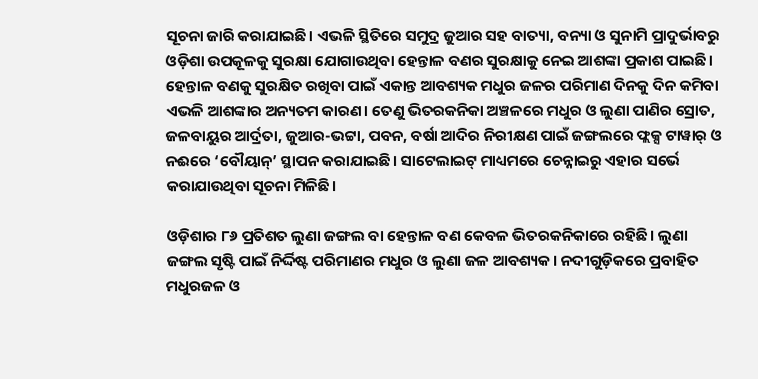ସୂଚନା ଜାରି କରାଯାଇଛି। ଏଭଳି ସ୍ଥିତିରେ ସମୁଦ୍ର ଜୁଆର ସହ ବାତ୍ୟା, ବନ୍ୟା ଓ ସୁନାମି ପ୍ରାଦୁର୍ଭାବରୁ ଓଡ଼ିଶା ଉପକୂଳକୁ ସୁରକ୍ଷା ଯୋଗାଉଥିବା ହେନ୍ତାଳ ବଣର ସୁରକ୍ଷାକୁ ନେଇ ଆଶଙ୍କା ପ୍ରକାଶ ପାଇଛି। ହେନ୍ତାଳ ବଣକୁ ସୁରକ୍ଷିତ ରଖିବା ପାଇଁ ଏକାନ୍ତ ଆବଶ୍ୟକ ମଧୁର ଜଳର ପରିମାଣ ଦିନକୁ ଦିନ କମିବା ଏଭଳି ଆଶଙ୍କାର ଅନ୍ୟତମ କାରଣ। ତେଣୁ ଭିତରକନିକା ଅଞ୍ଚଳରେ ମଧୁର ଓ ଲୁଣା ପାଣିର ସ୍ରୋତ, ଜଳବାୟୁର ଆର୍ଦ୍ରତା, ଜୁଆର-ଭଟ୍ଟା, ପବନ, ବର୍ଷା ଆଦିର ନିରୀକ୍ଷଣ ପାଇଁ ଜଙ୍ଗଲରେ ଫ୍ଲକ୍ସ ଟାୱାର୍‌ ଓ ନଈରେ ‘ବୌୟାନ୍‌’ ସ୍ଥାପନ କରାଯାଇଛି। ସାଟେଲାଇଟ୍‌ ମାଧ୍ୟମରେ ଚେନ୍ନାଇରୁ ଏହାର ସର୍ଭେ କରାଯାଉଥିବା ସୂଚନା ମିଳିଛି।

ଓଡ଼ିଶାର ୮୬ ପ୍ରତିଶତ ଲୁଣା ଜଙ୍ଗଲ ବା ହେନ୍ତାଳ ବଣ କେବଳ ଭିତରକନିକାରେ ରହିଛି। ଲୁଣା ଜଙ୍ଗଲ ସୃଷ୍ଟି ପାଇଁ ନିର୍ଦ୍ଦିଷ୍ଟ ପରିମାଣର ମଧୁର ଓ ଲୁଣା ଜଳ ଆବଶ୍ୟକ। ନଦୀଗୁଡ଼ିକରେ ପ୍ରବାହିତ ମଧୁରଜଳ ଓ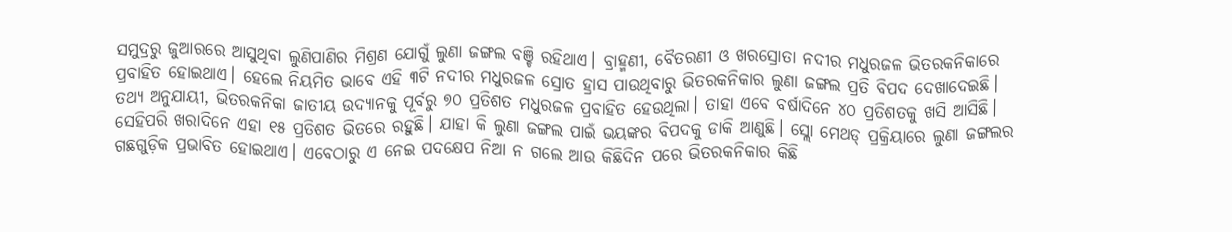ସମୁଦ୍ରରୁ ଜୁଆରରେ ଆସୁଥିବା ଲୁଣିପାଣିର ମିଶ୍ରଣ ଯୋଗୁଁ ଲୁଣା ଜଙ୍ଗଲ ବଞ୍ଚି ରହିଥାଏ। ବ୍ରାହ୍ମଣୀ, ବୈତରଣୀ ଓ ଖରସ୍ରୋତା ନଦୀର ମଧୁରଜଳ ଭିତରକନିକାରେ ପ୍ରବାହିତ ହୋଇଥାଏ। ହେଲେ ନିୟମିତ ଭାବେ ଏହି ୩ଟି ନଦୀର ମଧୁରଜଳ ସ୍ରୋତ ହ୍ରାସ ପାଉଥିବାରୁ ଭିତରକନିକାର ଲୁଣା ଜଙ୍ଗଲ ପ୍ରତି ବିପଦ ଦେଖାଦେଇଛି। ତଥ୍ୟ ଅନୁଯାୟୀ, ଭିତରକନିକା ଜାତୀୟ ଉଦ୍ୟାନକୁ ପୂର୍ବରୁ ୭୦ ପ୍ରତିଶତ ମଧୁରଜଳ ପ୍ରବାହିତ ହେଉଥିଲା। ତାହା ଏବେ ବର୍ଷାଦିନେ ୪୦ ପ୍ରତିଶତକୁ ଖସି ଆସିଛି। ସେହିପରି ଖରାଦିନେ ଏହା ୧୫ ପ୍ରତିଶତ ଭିତରେ ରହୁଛି। ଯାହା କି ଲୁଣା ଜଙ୍ଗଲ ପାଇଁ ଭୟଙ୍କର ବିପଦକୁ ଡାକି ଆଣୁଛି। ସ୍ଲୋ ମେଥଡ୍‌ ପ୍ରକ୍ରିୟାରେ ଲୁଣା ଜଙ୍ଗଲର ଗଛଗୁଡ଼ିକ ପ୍ରଭାବିତ ହୋଇଥାଏ। ଏବେଠାରୁ ଏ ନେଇ ପଦକ୍ଷେପ ନିଆ ନ ଗଲେ ଆଉ କିଛିଦିନ ପରେ ଭିତରକନିକାର କିଛି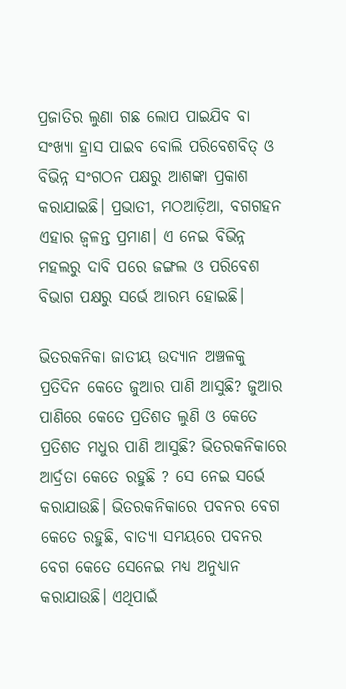ପ୍ରଜାତିର ଲୁଣା ଗଛ ଲୋପ ପାଇଯିବ ବା ସଂଖ୍ୟା ହ୍ରାସ ପାଇବ ବୋଲି ପରିବେଶବିତ୍‌ ଓ ବିଭିନ୍ନ ସଂଗଠନ ପକ୍ଷରୁ ଆଶଙ୍କା ପ୍ରକାଶ କରାଯାଇଛି। ପ୍ରଭାତୀ, ମଠଆଡ଼ିଆ, ବଗଗହନ ଏହାର ଜ୍ୱଳନ୍ତ ପ୍ରମାଣ। ଏ ନେଇ ବିଭିନ୍ନ ମହଲରୁ ଦାବି ପରେ ଜଙ୍ଗଲ ଓ ପରିବେଶ ବିଭାଗ ପକ୍ଷରୁ ସର୍ଭେ ଆରମ୍ଭ ହୋଇଛି।

ଭିତରକନିକା ଜାତୀୟ ଉଦ୍ୟାନ ଅଞ୍ଚଳକୁ ପ୍ରତିଦିନ କେତେ ଜୁଆର ପାଣି ଆସୁଛି? ଜୁଆର ପାଣିରେ କେତେ ପ୍ରତିଶତ ଲୁଣି ଓ କେତେ ପ୍ରତିଶତ ମଧୁର ପାଣି ଆସୁଛି? ଭିତରକନିକାରେ ଆର୍ଦ୍ରତା କେତେ ରହୁଛି ? ସେ ନେଇ ସର୍ଭେ କରାଯାଉଛି। ଭିତରକନିକାରେ ପବନର ବେଗ କେତେ ରହୁଛି, ବାତ୍ୟା ସମୟରେ ପବନର ବେଗ କେତେ ସେନେଇ ମଧ୍ୟ ଅନୁଧ୍ୟାନ କରାଯାଉଛି। ଏଥିପାଇଁ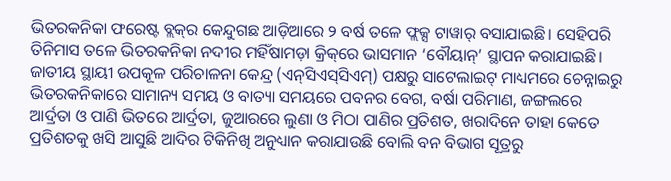ଭିତରକନିକା ଫରେଷ୍ଟ ବ୍ଲକ୍‌ର କେନ୍ଦୁଗଛ ଆଡ଼ିଆରେ ୨ ବର୍ଷ ତଳେ ଫ୍ଲକ୍ସ ଟାୱାର୍‌ ବସାଯାଇଛି। ସେହିପରି ତିନିମାସ ତଳେ ଭିତରକନିକା ନଦୀର ମହିଁଷାମଡ଼ା କ୍ରିକ୍‌ରେ ଭାସମାନ ‘ବୌୟାନ୍‌’ ସ୍ଥାପନ କରାଯାଇଛି। ଜାତୀୟ ସ୍ଥାୟୀ ଉପକୂଳ ପରିଚାଳନା କେନ୍ଦ୍ର (ଏନ୍‌ସିଏସ୍‌ସିଏମ୍‌) ପକ୍ଷରୁ ସାଟେଲାଇଟ୍‌ ମାଧ୍ୟମରେ ଚେନ୍ନାଇରୁ ଭିତରକନିକାରେ ସାମାନ୍ୟ ସମୟ ଓ ବାତ୍ୟା ସମୟରେ ପବନର ବେଗ, ବର୍ଷା ପରିମାଣ, ଜଙ୍ଗଲରେ ଆର୍ଦ୍ରତା ଓ ପାଣି ଭିତରେ ଆର୍ଦ୍ରତା, ଜୁଆରରେ ଲୁଣା ଓ ମିଠା ପାଣିର ପ୍ରତିଶତ, ଖରାଦିନେ ତାହା କେତେ ପ୍ରତିଶତକୁ ଖସି ଆସୁଛି ଆଦିର ଟିକିନିଖି ଅନୁଧ୍ୟାନ କରାଯାଉଛି ବୋଲି ବନ ବିଭାଗ ସୂତ୍ରରୁ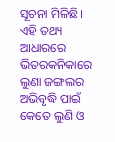ସୂଚନା ମିଳିଛି। ଏହି ତଥ୍ୟ ଆଧାରରେ ଭିତରକନିକାରେ ଲୁଣା ଜଙ୍ଗଲର ଅଭିବୃଦ୍ଧି ପାଇଁ କେତେ ଲୁଣି ଓ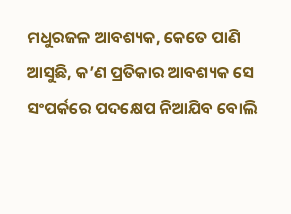ମଧୁରଜଳ ଆବଶ୍ୟକ, କେତେ ପାଣି ଆସୁଛି, କ’ଣ ପ୍ରତିକାର ଆବଶ୍ୟକ ସେ ସଂପର୍କରେ ପଦକ୍ଷେପ ନିଆଯିବ ବୋଲି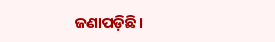ଜଣାପଡ଼ିଛି।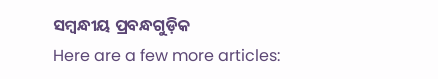ସମ୍ବନ୍ଧୀୟ ପ୍ରବନ୍ଧଗୁଡ଼ିକ
Here are a few more articles: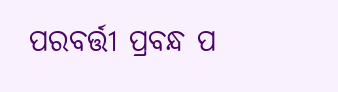ପରବର୍ତ୍ତୀ ପ୍ରବନ୍ଧ ପ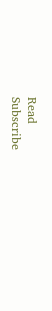Read
Subscribe